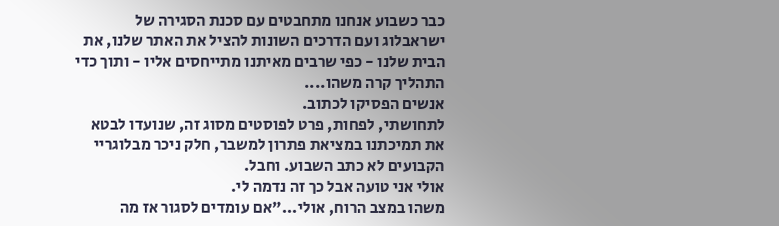כבר כשבוע אנחנו מתחבטים עם סכנת הסגירה של ישראבלוג ועם הדרכים השונות להציל את האתר שלנו, את הבית שלנו - כפי שרבים מאיתנו מתייחסים אליו - ותוך כדי התהליך קרה משהו....
אנשים הפסיקו לכתוב.
לתחושתי, לפחות, פרט לפוסטים מסוג זה, שנועדו לבטא את תמיכתנו במציאת פתרון למשבר, חלק ניכר מבלוגריי הקבועים לא כתב השבוע. וחבל.
אולי אני טועה אבל כך זה נדמה לי.
משהו במצב הרוח, אולי..."אם עומדים לסגור אז מה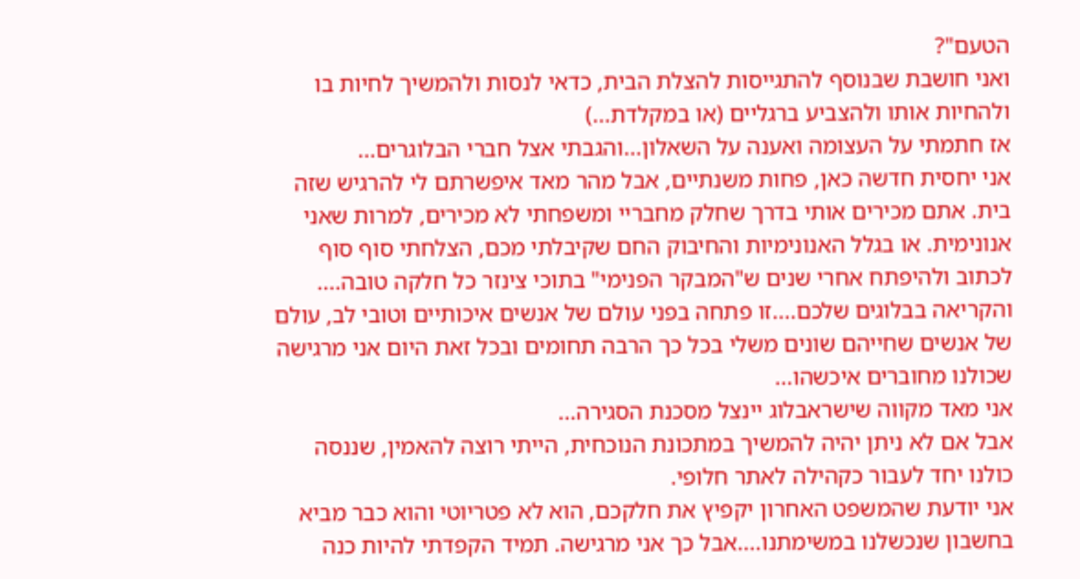הטעם"?
ואני חושבת שבנוסף להתגייסות להצלת הבית, כדאי לנסות ולהמשיך לחיות בו ולהחיות אותו ולהצביע ברגליים (או במקלדת...)
אז חתמתי על העצומה ואענה על השאלון...והגבתי אצל חברי הבלוגרים...
אני יחסית חדשה כאן, פחות משנתיים, אבל מהר מאד איפשרתם לי להרגיש שזה בית. אתם מכירים אותי בדרך שחלק מחבריי ומשפחתי לא מכירים, למרות שאני אנונימית. או בגלל האנונימיות והחיבוק החם שקיבלתי מכם, הצלחתי סוף סוף לכתוב ולהיפתח אחרי שנים ש"המבקר הפנימי" בתוכי צינזר כל חלקה טובה....
והקריאה בבלוגים שלכם....זו פתחה בפני עולם של אנשים איכותיים וטובי לב, עולם של אנשים שחייהם שונים משלי בכל כך הרבה תחומים ובכל זאת היום אני מרגישה שכולנו מחוברים איכשהו...
אני מאד מקווה שישראבלוג יינצל מסכנת הסגירה...
אבל אם לא ניתן יהיה להמשיך במתכונת הנוכחית, הייתי רוצה להאמין, שננסה כולנו יחד לעבור כקהילה לאתר חלופי.
אני יודעת שהמשפט האחרון יקפיץ את חלקכם, הוא לא פטריוטי והוא כבר מביא בחשבון שנכשלנו במשימתנו....אבל כך אני מרגישה. תמיד הקפדתי להיות כנה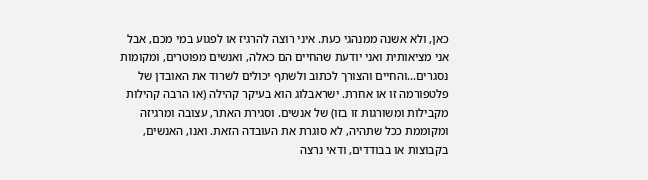כאן, ולא אשנה ממנהגי כעת. איני רוצה להרגיז או לפגוע במי מכם, אבל אני מציאותית ואני יודעת שהחיים הם כאלה, ואנשים מפוטרים, ומקומות נסגרים...והחיים והצורך לכתוב ולשתף יכולים לשרוד את האובדן של פלטפורמה זו או אחרת. ישראבלוג הוא בעיקר קהילה (או הרבה קהילות מקבילות ומשורגות זו בזו) של אנשים. וסגירת האתר, עצובה ומרגיזה ומקוממת ככל שתהיה, לא סוגרת את העובדה הזאת. ואנו, האנשים, בקבוצות או בבודדים, ודאי נרצה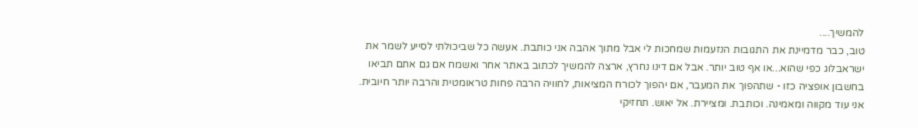להמשיך....
טוב, כבר מדמיינת את התגובות הנזעמות שמחכות לי אבל מתוך אהבה אני כותבת. אעשה כל שביכולתי לסייע לשמר את ישראבלוג כפי שהוא...או אף טוב יותר. אבל אם דינו נחרץ, ארצה להמשיך לכתוב באתר אחר ואשמח אם גם אתם תביאו בחשבון אופציה כזו - שתהפוך את המעבר, אם יהפוך לכורח המציאות, לחוויה הרבה פחות טראומטית והרבה יותר חיובית.
אני עוד מקווה ומאמינה. וכותבת. ומציירת. אל יאוש. תחזיקי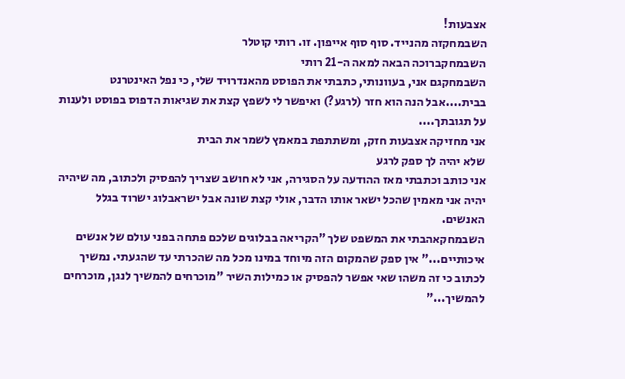אצבעות!
השבמחקזה מהנייד. סוף סוף אייפון. זו. רותי קוטלר
השבמחקברוכה הבאה למאה ה-21 רותי
השבמחקגם אני, בעוונותי, כתבתי את הפוסט מהאנדרויד שלי, כי נפל האינטרנט בבית....אבל הנה הוא חזר (לרגע?) ואיפשר לי לשפץ קצת את שגיאות הדפוס בפוסט ולענות על תגובתך....
אני מחזיקה אצבעות חזק, ומשתתפת במאמץ לשמר את הבית
שלא יהיה לך ספק לרגע
אני כותב וכתבתי מאז ההודעה על הסגירה, אני לא חושב שצריך להפסיק ולכתוב, מה שיהיה יהיה אני מאמין שהכל ישאר אותו הדבר, אולי קצת שונה אבל ישראבלוג ישרוד בגלל האנשים.
השבמחקאהבתי את המשפט שלך "הקריאה בבלוגים שלכם פתחה בפני עולם של אנשים איכותיים..." אין ספק שהמקום הזה מיוחד במינו מכל מה שהכרתי עד שהגעתי. נמשיך לכתוב כי זה משהו שאי אפשר להפסיק או כמילות השיר "מוכרחים להמשיך לנגן, מוכרחים להמשיך..."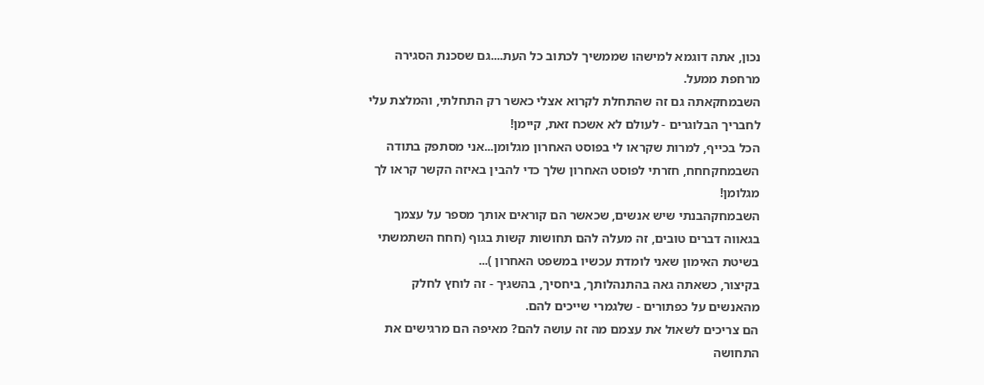נכון, אתה דוגמא למישהו שממשיך לכתוב כל העת....גם שסכנת הסגירה מרחפת ממעל.
השבמחקאתה גם זה שהתחלת לקרוא אצלי כאשר רק התחלתי, והמלצת עלי לחבריך הבלוגרים - לעולם לא אשכח זאת, קיימן!
הכל בכייף, למרות שקראו לי בפוסט האחרון מגלומן...אני מסתפק בתודה
השבמחקחחח, חזרתי לפוסט האחרון שלך כדי להבין באיזה הקשר קראו לך מגלומן!
השבמחקהבנתי שיש אנשים, שכאשר הם קוראים אותך מספר על עצמך בגאווה דברים טובים, זה מעלה להם תחושות קשות בגוף (חחח השתמשתי בשיטת האימון שאני לומדת עכשיו במשפט האחרון )...
בקיצור, כשאתה גאה בהתנהלותך, ביחסיך, בהשגיך - זה לוחץ לחלק מהאנשים על כפתורים - שלגמרי שייכים להם.
הם צריכים לשאול את עצמם מה זה עושה להם? מאיפה הם מרגישים את התחושה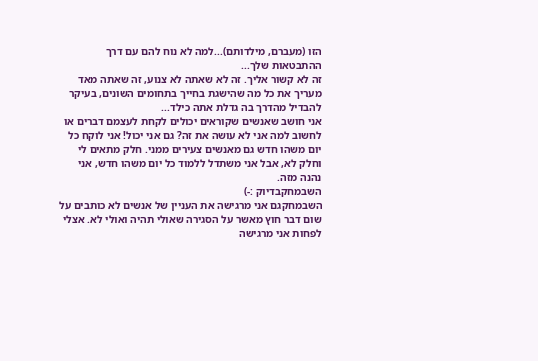הזו (מעברם, מילדותם)...למה לא נוח להם עם דרך ההתבטאות שלך...
זה לא קשור אליך. זה לא שאתה לא צנוע, זה שאתה מאד מעריך את כל מה שהישגת בחייך בתחומים השונים, בעיקר להבדיל מהדרך בה גדלת אתה כילד...
אני חושב שאנשים שקוראים יכולים לקחת לעצמם דברים או לחשוב למה אני לא עושה את זה? גם אני יכול! אני לוקח כל יום משהו חדש גם מאנשים צעירים ממני. חלק מתאים לי וחלק לא, אבל אני משתדל ללמוד כל יום משהו חדש, אני נהנה מזה.
השבמחקבדיוק :-)
השבמחקגם אני מרגישה את העניין של אנשים לא כותבים על שום דבר חוץ מאשר על הסגירה שאולי תהיה ואולי לא. אצלי לפחות אני מרגישה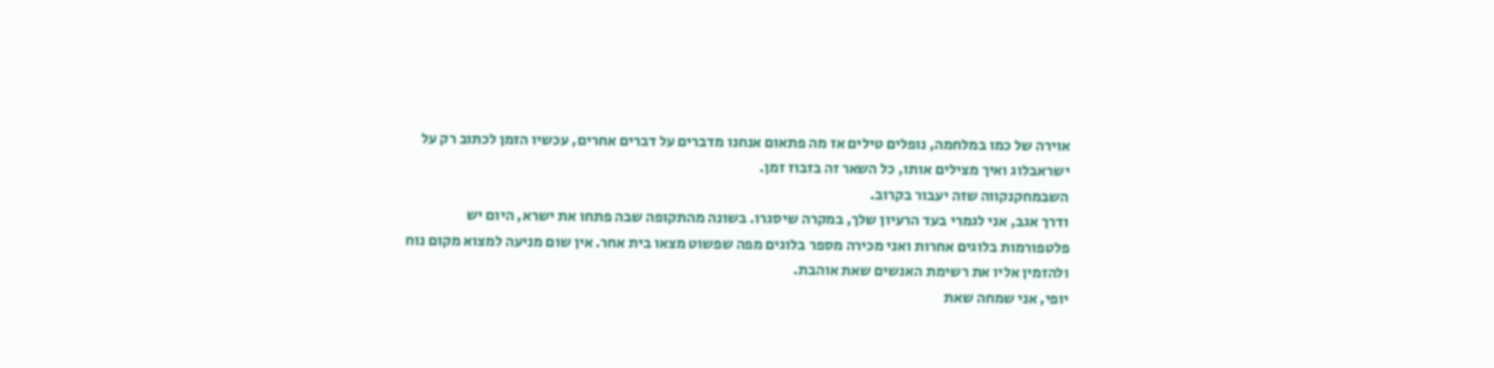אוירה של כמו במלחמה, נופלים טילים אז מה פתאום אנחנו מדברים על דברים אחרים, עכשיו הזמן לכתוב רק על ישראבלוג ואיך מצילים אותו, כל השאר זה בזבוז זמן.
השבמחקנקווה שזה יעבור בקרוב.
ודרך אגב, אני לגמרי בעד הרעיון שלך, במקרה שיסגרו. בשונה מהתקופה שבה פתחו את ישרא, היום יש פלטפורמות בלוגים אחרות ואני מכירה מספר בלוגים מפה שפשוט מצאו בית אחר. אין שום מניעה למצוא מקום נוח ולהזמין אליו את רשימת האנשים שאת אוהבת.
יופי, אני שמחה שאת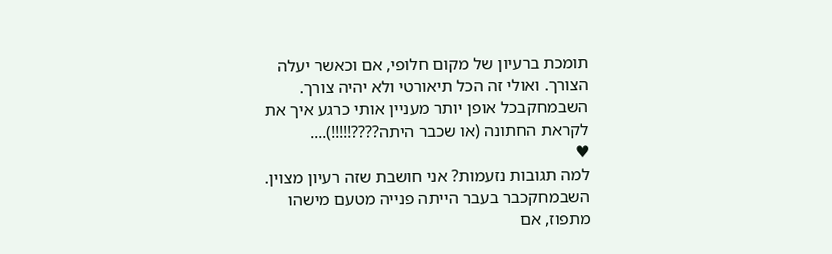תומכת ברעיון של מקום חלופי, אם וכאשר יעלה הצורך. ואולי זה הכל תיאורטי ולא יהיה צורך.
השבמחקבכל אופן יותר מעניין אותי כרגע איך את לקראת החתונה (או שכבר היתה????!!!!!)....
♥
למה תגובות נזעמות? אני חושבת שזה רעיון מצוין.
השבמחקכבר בעבר הייתה פנייה מטעם מישהו מתפוז, אם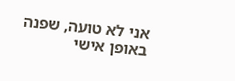אני לא טועה, שפנה באופן אישי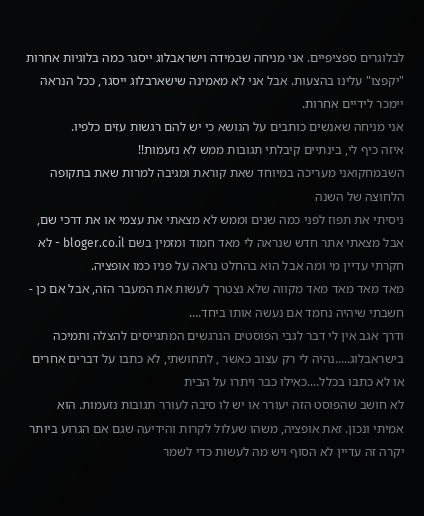לבלוגרים ספציפיים. אני מניחה שבמידה וישראבלוג ייסגר כמה בלוגיות אחרות "יקפצו" עלינו בהצעות. אבל אני לא מאמינה שישארבלוג ייסגר, ככל הנראה יימכר לידיים אחרות.
אני מניחה שאנשים כותבים על הנושא כי יש להם רגשות עזים כלפיו.
איזה כיף לי, בינתיים קיבלתי תגובות ממש לא נזעמות!!
השבמחקואני מעריכה במיוחד שאת קוראת ומגיבה למרות שאת בתקופה הלחוצה של השנה
ניסיתי את תפוז לפני כמה שנים וממש לא מצאתי את עצמי או את דרכי שם, אבל מצאתי אתר חדש שנראה לי מאד חמוד ומזמין בשם bloger.co.il - לא חקרתי עדיין מי ומה אבל הוא בהחלט נראה על פניו כמו אופציה.
מאד מאד מאד מאד מקווה שלא נצטרך לעשות את המעבר הזה, אבל אם כן - חשבתי שיהיה נחמד אם נעשה אותו ביחד....
ודרך אגב אין לי דבר לגבי הפוסטים הנרגשים המתגייסים להצלה ותמיכה בישראבלוג.....נהיה לי רק עצוב כאשר , לתחושתי, לא כתבו על דברים אחרים או לא כתבו בכלל....כאילו כבר ויתרו על הבית
לא חושב שהפוסט הזה יעורר או יש לו סיבה לעורר תגובות נזעמות. הוא אמיתי ונכון. זאת אופציה, משהו שעלול לקרות והידיעה שגם אם הגרוע ביותר יקרה זה עדיין לא הסוף ויש מה לעשות כדי לשמר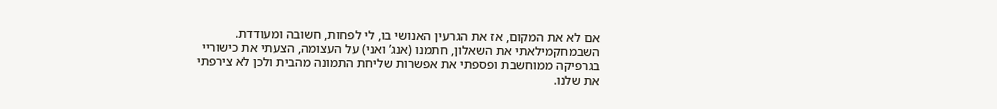אם לא את המקום, אז את הגרעין האנושי בו, לי לפחות, חשובה ומעודדת.
השבמחקמילאתי את השאלון, חתמנו (אנג’ ואני) על העצומה, הצעתי את כישוריי בגרפיקה ממוחשבת ופספתי את אפשרות שליחת התמונה מהבית ולכן לא צירפתי את שלנו.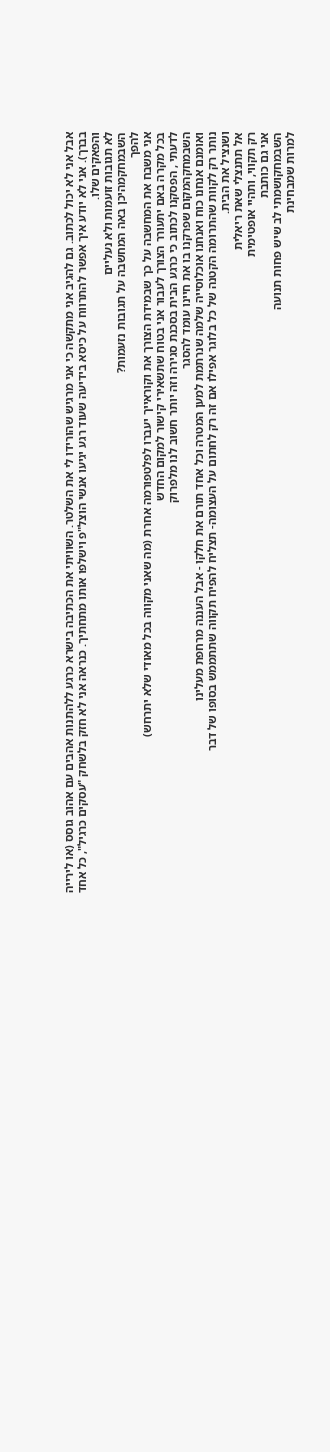אבל אני לא יכול לכתוב. גם להגיב אני מתקשה כי אני מרגיש שהורידו לי את השלטר. השוויתי את הכתיבה בישרא כרגע ללהתנות אהבים עם אהוב גוסס (או לירייה בברך). אני לא יודע איך אפשר להתרווח על כיסא בידיעה שעוד רגע יגיעו אנשי הוצל"פ וישלפו אותו מתחתיך. כנראה אני לא חזק בלשחק "עסקים כרגיל", כל אחד והפאקים שלו.
לא תגובות זועמות ולא נעליים
השבמחקמהיכן באה המחשבה על תגובות נזעמות?
להפך
אני משבח את המחשבה על כך שבמידת הצורך את וקוראייך יעברו לפלטפורמה אחרת (מה שאני מקווה בכל מאודי שלא יתרחש)
בכל מקרה באם יתעורר הצורך לעבור אני בטוח שתשאירי קישור למקום החדש
לדעתי , הפסקנו לכתוב כי כרגע הבית בסכנת סגירה וזה יותר חשוב לנו מלפרוק
השבמחקהמקום שפרקנו בו את חיינו עומד להסגר
ואומנם אנחנו כוח ואנחנו אוכלוסייה שלמה שנרתמת למען המטרה וכל אחד תורם את חלקו - אבל העננה מרחפת מעלינו
נותר רק לקוות שהתרומה הקטנה של כל בלוגר אפילו אם זה רק לחתום על העצומה- תצליח להפיח תקווה שתתממש בסופו של דבר
ושנציל את הבית.
אל תתנצלי שאת ריאלית
רק תקווי, ותהיי אופטימית
אני גם כותבת
השבמחקושמתי לב שיש פחות תנועה
למרות שמבחינת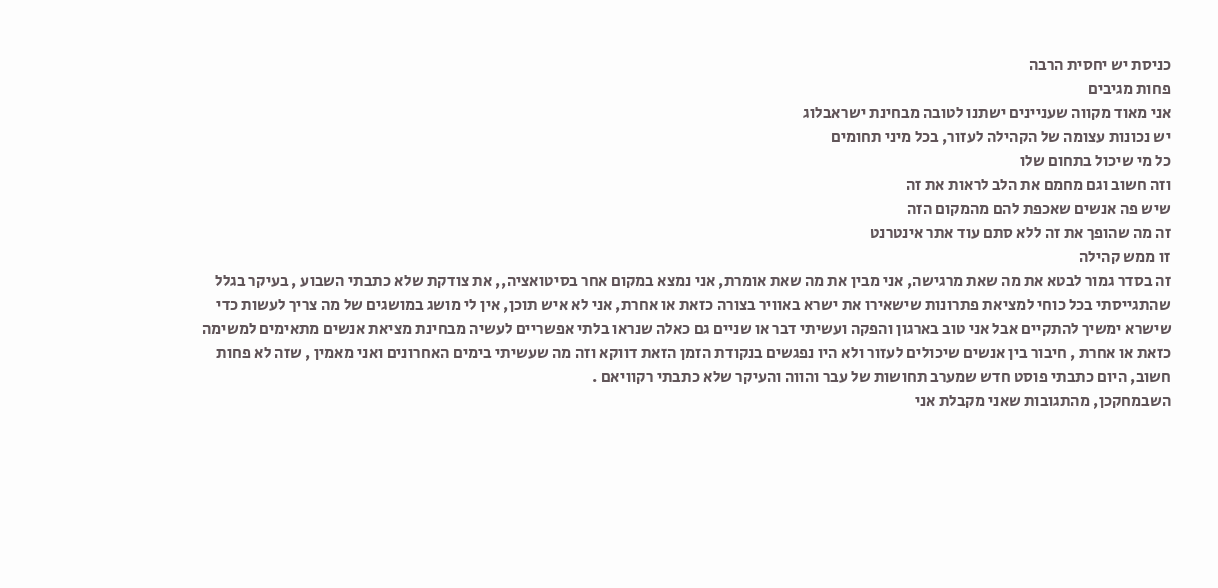כניסת יש יחסית הרבה
פחות מגיבים
אני מאוד מקווה שעניינים ישתנו לטובה מבחינת ישראבלוג
יש נכונות עצומה של הקהילה לעזור, בכל מיני תחומים
כל מי שיכול בתחום שלו
וזה חשוב וגם מחמם את הלב לראות את זה
שיש פה אנשים שאכפת להם מהמקום הזה
זה מה שהופך את זה ללא סתם עוד אתר אינטרנט
זו ממש קהילה
זה בסדר גמור לבטא את מה שאת מרגישה, אני מבין את מה שאת אומרת, אני נמצא במקום אחר בסיטואציה,, את צודקת שלא כתבתי השבוע , בעיקר בגלל שהתגייסתי בכל כוחי למציאת פתרונות שישאירו את ישרא באוויר בצורה כזאת או אחרת, אני לא איש תוכן, אין לי מושג במושגים של מה צריך לעשות כדי שישרא ימשיך להתקיים אבל אני טוב בארגון והפקה ועשיתי דבר או שניים גם כאלה שנראו בלתי אפשריים לעשיה מבחינת מציאת אנשים מתאימים למשימה כזאת או אחרת , חיבור בין אנשים שיכולים לעזור ולא היו נפגשים בנקודת הזמן הזאת דווקא וזה מה שעשיתי בימים האחרונים ואני מאמין , שזה לא פחות חשוב, היום כתבתי פוסט חדש שמערב תחושות של עבר והווה והעיקר שלא כתבתי רקוויאם .
השבמחקכן, מהתגובות שאני מקבלת אני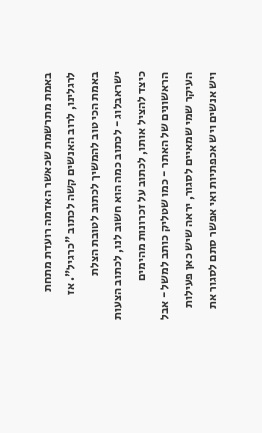באמת מתרשמת שכאשר האדמה רועדת מתחת לרגלינו, לרוב האנשים קשה לכתוב "כרגיל". אז באמת הכי טוב להמשיך לכתוב לטובת הצלת ישראבלוג - לכתוב כמה הוא חשוב לנו, לכתוב הצעות כיצד להציל אותו, לכתוב על זכרונות מהימים הראשונים של האתר - כמו שטליק כותב למשל - אבל העיקר שמי שמאיים לסגור, יראה שיש כאן פעילות ויש אנשים ויש אכפתיות ואי אפשר סתם לסגור את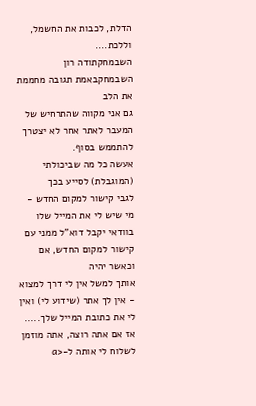הדלת, לכבות את החשמל, וללכת....
השבמחקתודה רון
השבמחקבאמת תגובה מחממת את הלב
גם אני מקווה שהתרחיש של המעבר לאתר אחר לא יצטרך להתממש בסוף.
אעשה כל מה שביכולתי (המוגבלת) לסייע בכך
לגבי קישור למקום החדש - מי שיש לי את המייל שלו בוודאי יקבל דוא"ל ממני עם קישור למקום החדש, אם וכאשר יהיה
אותך למשל אין לי דרך למצוא - אין לך אתר (שידוע לי) ואין לי את כתובת המייל שלך.....
אז אם אתה רוצה, אתה מוזמן לשלוח לי אותה ל-<a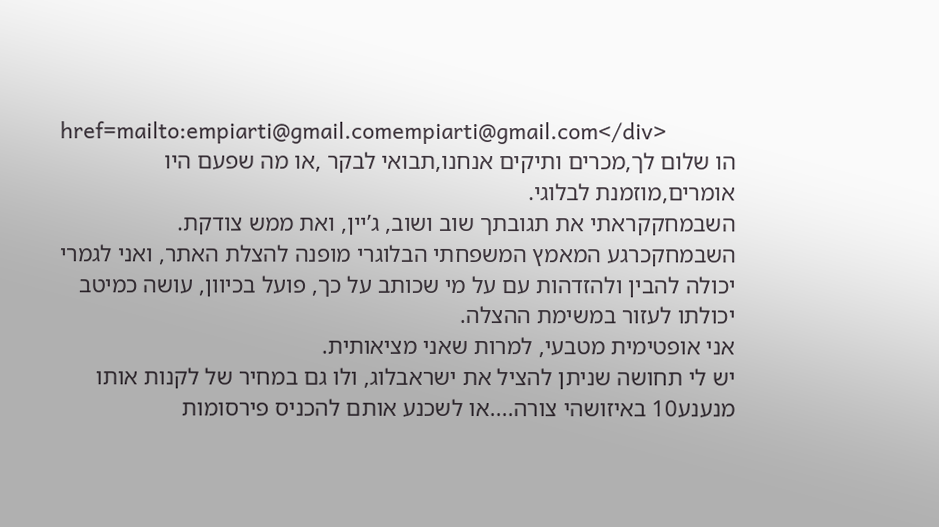href=mailto:empiarti@gmail.comempiarti@gmail.com</div>
הו שלום לך,מכרים ותיקים אנחנו,תבואי לבקר ,או מה שפעם היו אומרים,מוזמנת לבלוגי.
השבמחקקראתי את תגובתך שוב ושוב, ג’יין, ואת ממש צודקת.
השבמחקכרגע המאמץ המשפחתי הבלוגרי מופנה להצלת האתר, ואני לגמרי יכולה להבין ולהזדהות עם על מי שכותב על כך, פועל בכיוון, עושה כמיטב יכולתו לעזור במשימת ההצלה.
אני אופטימית מטבעי, למרות שאני מציאותית.
יש לי תחושה שניתן להציל את ישראבלוג, ולו גם במחיר של לקנות אותו מנענע10 באיזושהי צורה....או לשכנע אותם להכניס פירסומות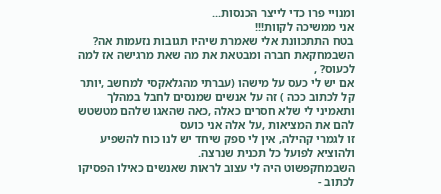ומנויי פרו כדי לייצר הכנסות...
אני ממשיכה לקוות!!!
בטח התתכוונת אלי שאמרת שיהיו תגובות נזעמות אה?
השבמחקאת חברה ומבטאת את מה שאת מרגישה אז למה לכעוס? ,
אם יש לי כעס על מישהו (עברתי מהגלאקסי למחשב ,יותר קל לכתוב ככה ) זה על אנשים שמנסים לחבל במהלך ותאמיני לי שלא חסרים כאלה ,כאה שהאגו שלהם מטשטש להם את המציאות ,על אלה אני כועס
זו לגמרי קהילה, אין לי ספק שיחד יש לנו כוח להשפיע ולהוציא לפועל כל תכנית שנרצה.
השבמחקפשוט היה לי עצוב לראות שאנשים כאילו הפסיקו לכתוב -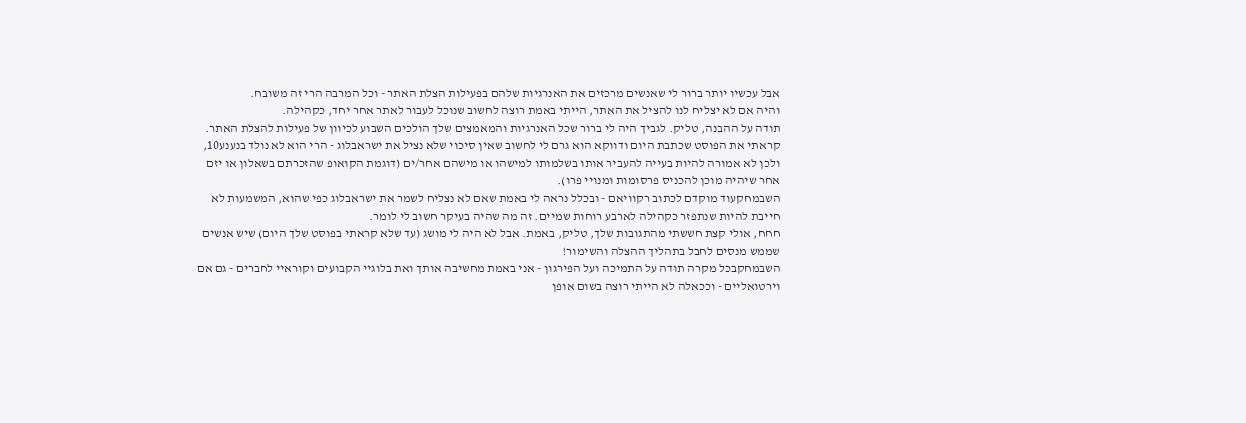אבל עכשיו יותר ברור לי שאנשים מרכזים את האנרגיות שלהם בפעילות הצלת האתר - וכל המרבה הרי זה משובח.
והיה אם לא יצליח לנו להציל את האתר, הייתי באמת רוצה לחשוב שנוכל לעבור לאתר אחר יחד, כקהילה.
תודה על ההבנה, טליק. לגביך היה לי ברור שכל האנרגיות והמאמצים שלך הולכים השבוע לכיוון של פעילות להצלת האתר. קראתי את הפוסט שכתבת היום ודווקא הוא גרם לי לחשוב שאין סיכוי שלא נציל את ישראבלוג - הרי הוא לא נולד בנענע10, ולכן לא אמורה להיות בעייה להעביר אותו בשלמותו למישהו או מישהם אחר/ים (דוגמת הקואופ שהזכרתם בשאלון או יזם אחר שיהיה מוכן להכניס פרסומות ומנויי פרו).
השבמחקעוד מוקדם לכתוב רקוויאם - ובכלל נראה לי באמת שאם לא נצליח לשמר את ישראבלוג כפי שהוא, המשמעות לא חייבת להיות שנתפזר כקהילה לארבע רוחות שמיים. זה מה שהיה בעיקר חשוב לי לומר.
חחח, אולי קצת חששתי מהתגובות שלך, טליק, באמת. אבל לא היה לי מושג (עד שלא קראתי בפוסט שלך היום) שיש אנשים שממש מנסים לחבל בתהליך ההצלה והשימור!
השבמחקבכל מקרה תודה על התמיכה ועל הפירגון - אני באמת מחשיבה אותך ואת בלוגיי הקבועים וקוראיי לחברים - גם אם וירטואליים - וככאלה לא הייתי רוצה בשום אופן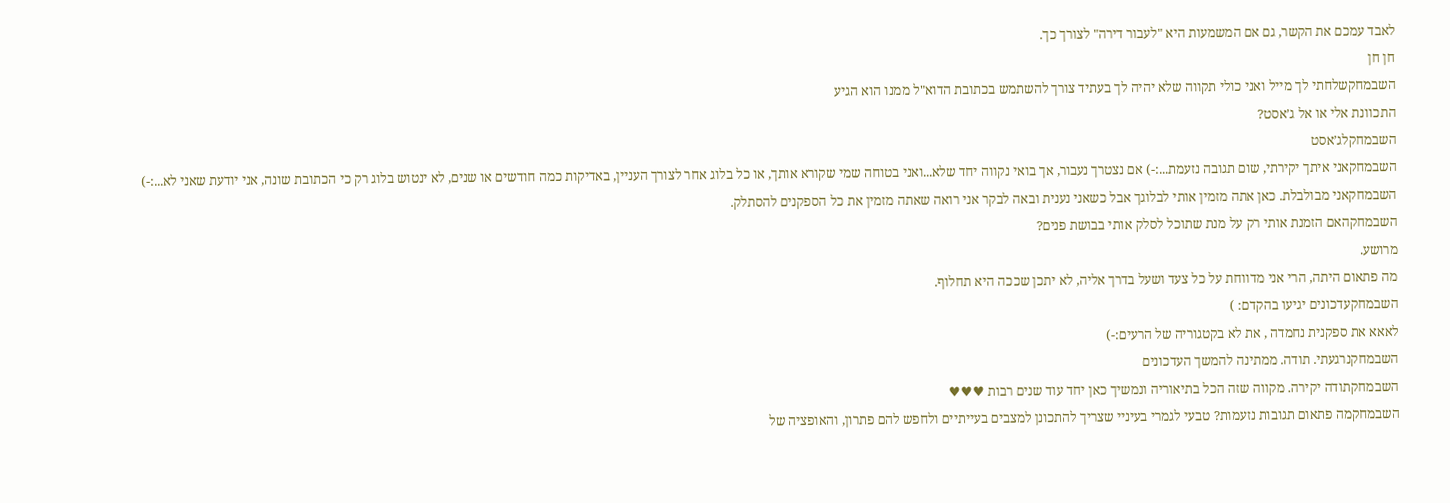לאבד עמכם את הקשר, גם אם המשמעות היא "לעבור דירה" לצורך כך.
חן חן
השבמחקשלחתי לך מייל ואני כולי תקווה שלא יהיה לך בעתיד צורך להשתמש בכתובת הדוא"ל ממנו הוא הגיע
התכוונת אלי או אל ג’אסט?
השבמחקלג’אסט
השבמחקאני איתך יקירתי, שום תגובה נזעמת...:-) אם נצטרך נעבור, אך בואי נקווה יחד שלא...ואני בטוחה שמי שקורא אותך, או כל בלוג אחר לצורך העניין, באדיקות כמה חודשים או שנים, לא ינטוש בלוג רק כי הכתובת שונה, אני יודעת שאני לא...:-)
השבמחקאני מבולבלת. כאן אתה מזמין אותי לבלוגך אבל כשאני נענית ובאה לבקר אני רואה שאתה מזמין את כל הספקנים להסתלק.
השבמחקהאם הזמנת אותי רק על מנת שתוכל לסלק אותי בבושת פנים?
מרושע.
מה פתאום היתה, הרי אני מדווחת על כל צעד ושעל בדרך אליה, לא יתכן שככה היא תחלוף.
השבמחקעדכונים יגיעו בהקדם: )
לאאא את ספקנית נחמדה , את לא בקטגוריה של הרעים:-)
השבמחקנרגעתי. תודה. ממתינה להמשך העדכונים
השבמחקתודה יקירה. מקווה שזה הכל בתיאוריה ונמשיך כאן יחד עוד שנים רבות ♥♥♥
השבמחקמה פתאום תגובות נזעמות? טבעי לגמרי בעיניי שצריך להתכונן למצבים בעייתיים ולחפש להם פתרון, והאופציה של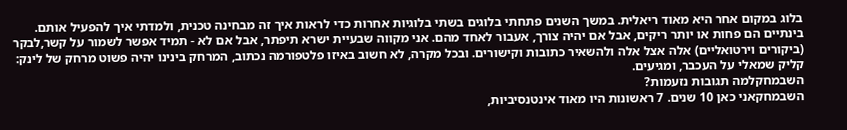בלוג במקום אחר היא מאוד ריאלית. במשך השנים פתחתי בלוגים בשתי בלוגיות אחרות כדי לראות איך זה מבחינה טכנית, ולמדתי איך להפעיל אותם. בינתיים הם פחות או יותר ריקים, אבל אם יהיה צורך, אעבור לאחד מהם. אני מקווה שבעיית ישרא תיפתר, אבל אם לא - תמיד אפשר לשמור על קשר,לבקר (ביקורים וירטואליים) אלה אצל אלה ולהשאיר כתובות וקישורים. ובכל מקרה, לא חשוב באיזו פלטפורמה נכתוב, המרחק בינינו יהיה פשוט מרחק של לינק: קליק שמאלי על העכבר, ומגיעים.
השבמחקלמה תגובות נזעמות?
השבמחקאני כאן 10 שנים. 7 ראשונות היו מאוד אינטנסיביות,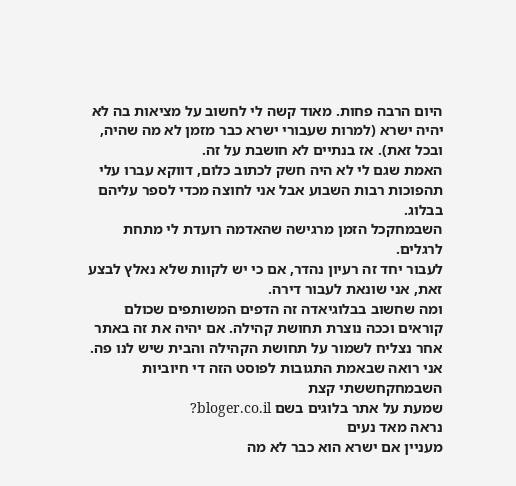היום הרבה פחות. מאוד קשה לי לחשוב על מציאות בה לא יהיה ישרא (למרות שעבורי ישרא כבר מזמן לא מה שהיה, ובכל זאת). אז בנתיים לא חושבת על זה.
האמת שגם לי לא היה חשק לכתוב כלום, דווקא עברו עלי תהפוכות רבות השבוע אבל אני לחוצה מכדי לספר עליהם בבלוג.
השבמחקכל הזמן מרגישה שהאדמה רועדת לי מתחת לרגלים.
לעבור יחד זה רעיון נהדר, אם כי יש לקוות שלא נאלץ לבצע זאת, אני שונאת לעבור דירה.
ומה שחשוב בבלוגיאדה זה הדפים המשותפים שכולם קוראים וככה נוצרת תחושת קהילה. אם יהיה את זה באתר אחר נצליח לשמור על תחושת הקהילה והבית שיש לנו פה.
אני רואה שבאמת התגובות לפוסט הזה די חיוביות
השבמחקחששתי קצת
שמעת על אתר בלוגים בשם bloger.co.il?
נראה מאד נעים
מעניין אם ישרא הוא כבר לא מה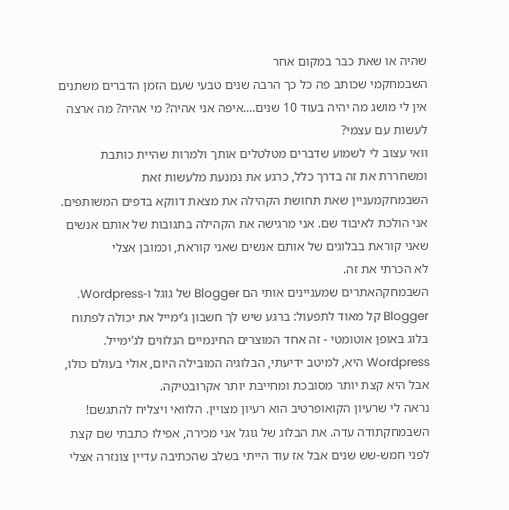שהיה או שאת כבר במקום אחר
השבמחקמי שכותב פה כל כך הרבה שנים טבעי שעם הזמן הדברים משתנים
אין לי מושג מה יהיה בעוד 10 שנים....איפה אני אהיה? מי אהיה? מה ארצה לעשות עם עצמי?
וואי עצוב לי לשמוע שדברים מטלטלים אותך ולמרות שהיית כותבת ומשחררת את זה בדרך כלל, כרגע את נמנעת מלעשות זאת
השבמחקמעניין שאת תחושת הקהילה את מצאת דווקא בדפים המשותפים. אני הולכת לאיבוד שם. אני מרגישה את הקהילה בתגובות של אותם אנשים שאני קוראת בבלוגים של אותם אנשים שאני קוראת, וכמובן אצלי
לא הכרתי את זה.
השבמחקהאתרים שמעניינים אותי הם Blogger של גוגל ו-Wordpress.
Blogger קל מאוד לתפעול: ברגע שיש לך חשבון ג’ימייל את יכולה לפתוח בלוג באופן אוטומטי - זה אחד המוצרים החינמיים הנלווים לג’ימייל.
Wordpress היא, למיטב ידיעתי, הבלוגיה המובילה היום, אולי בעולם כולו, אבל היא קצת יותר מסובכת ומחייבת יותר אקרובטיקה.
נראה לי שרעיון הקואופרטיב הוא רעיון מצויין. הלוואי ויצליח להתגשם!
השבמחקתודה עדה. את הבלוג של גוגל אני מכירה, אפילו כתבתי שם קצת לפני חמש-שש שנים אבל אז עוד הייתי בשלב שהכתיבה עדיין צונזרה אצלי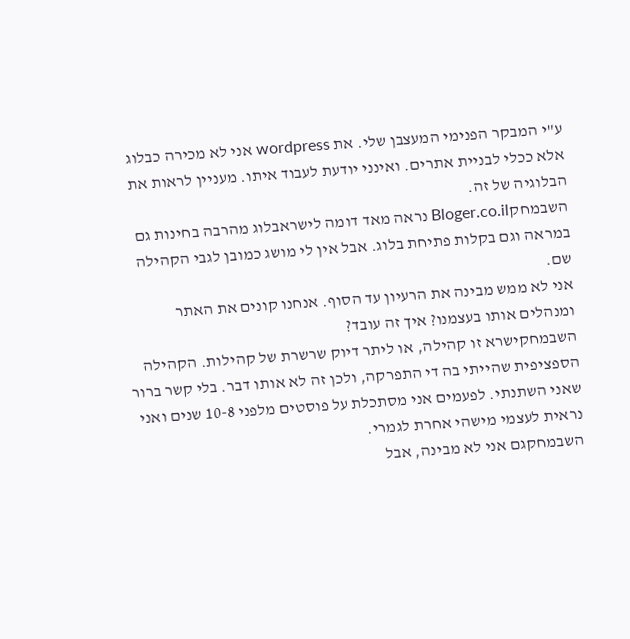ע"י המבקר הפנימי המעצבן שלי. את wordpress אני לא מכירה כבלוג אלא ככלי לבניית אתרים. ואינני יודעת לעבוד איתו. מעניין לראות את הבלוגיה של זה.
השבמחקBloger.co.il נראה מאד דומה לישראבלוג מהרבה בחינות גם במראה וגם בקלות פתיחת בלוג. אבל אין לי מושג כמובן לגבי הקהילה שם.
אני לא ממש מבינה את הרעיון עד הסוף. אנחנו קונים את האתר ומנהלים אותו בעצמנו? איך זה עובד?
השבמחקישרא זו קהילה, או ליתר דיוק שרשרת של קהילות. הקהילה הספציפית שהייתי בה די התפרקה, ולכן זה לא אותו דבר. בלי קשר ברור שאני השתנתי. לפעמים אני מסתכלת על פוסטים מלפני 10-8 שנים ואני נראית לעצמי מישהי אחרת לגמרי.
השבמחקגם אני לא מבינה, אבל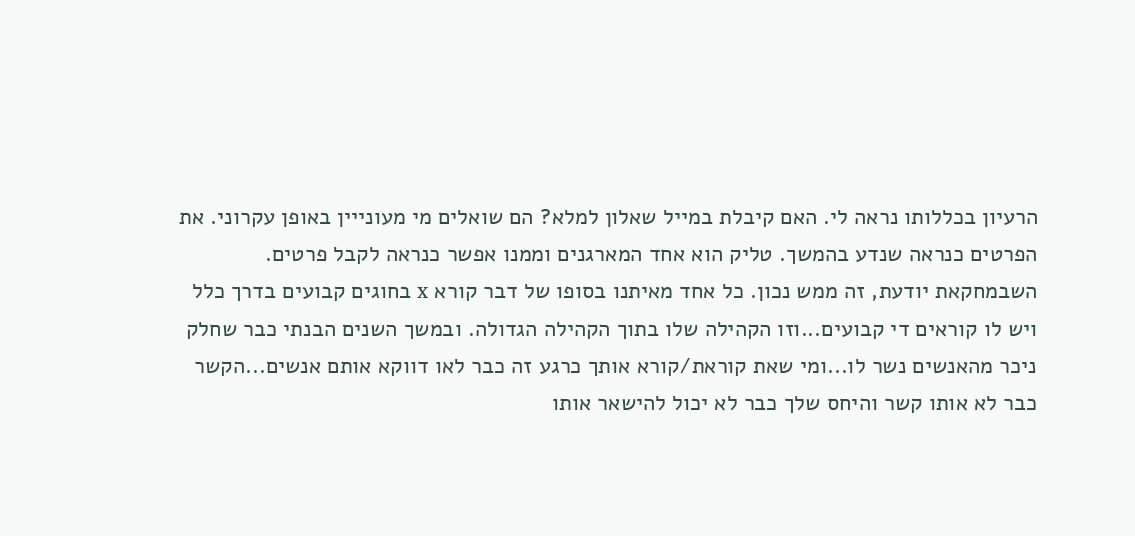הרעיון בכללותו נראה לי. האם קיבלת במייל שאלון למלא? הם שואלים מי מעונייין באופן עקרוני. את הפרטים כנראה שנדע בהמשך. טליק הוא אחד המארגנים וממנו אפשר כנראה לקבל פרטים.
השבמחקאת יודעת, זה ממש נכון. כל אחד מאיתנו בסופו של דבר קורא x בחוגים קבועים בדרך כלל ויש לו קוראים די קבועים...וזו הקהילה שלו בתוך הקהילה הגדולה. ובמשך השנים הבנתי כבר שחלק ניכר מהאנשים נשר לו...ומי שאת קוראת/קורא אותך כרגע זה כבר לאו דווקא אותם אנשים...הקשר כבר לא אותו קשר והיחס שלך כבר לא יכול להישאר אותו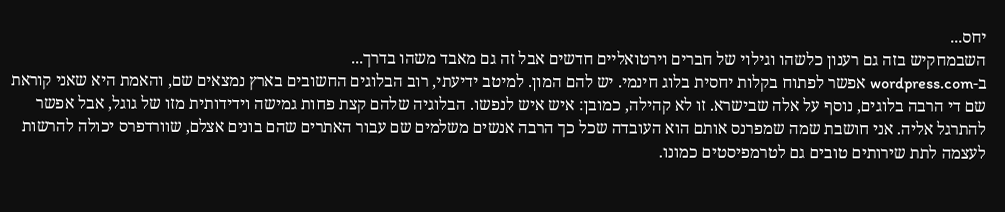יחס...
השבמחקיש בזה גם רענון כלשהו וגילוי של חברים וירטואליים חדשים אבל זה גם מאבד משהו בדרך...
ב-wordpress.com אפשר לפתוח בקלות יחסית בלוג חינמי. יש להם המון. למיטב ידיעתי, רוב הבלוגים החשובים בארץ נמצאים שם, והאמת היא שאני קוראת שם די הרבה בלוגים, נוסף על אלה שבישרא. זו לא קהילה, כמובן: איש איש לנפשו. הבלוגיה שלהם קצת פחות גמישה וידידותית מזו של גוגל, אבל אפשר להתרגל אליה. אני חושבת שמה שמפרנס אותם הוא העובדה שכל כך הרבה אנשים משלמים שם עבור האתרים שהם בונים אצלם, שוורדפרס יכולה להרשות לעצמה לתת שירותים טובים גם לטרמפיסטים כמונו.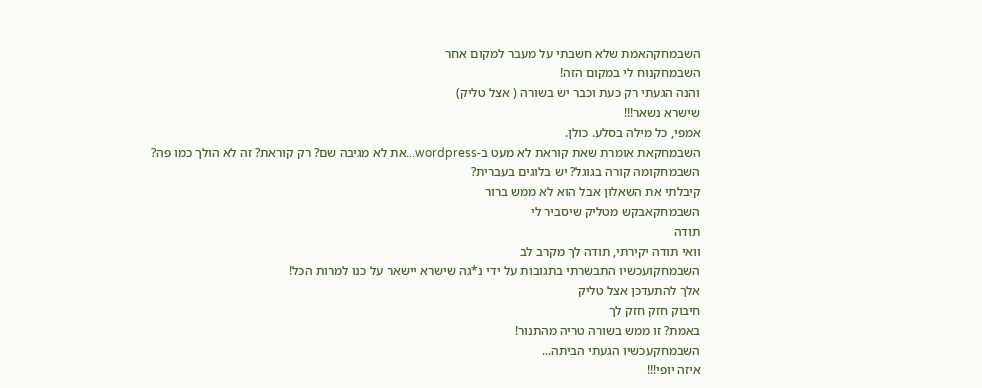השבמחקהאמת שלא חשבתי על מעבר למקום אחר
השבמחקנוח לי במקום הזה!
והנה הגעתי רק כעת וכבר יש בשורה ( אצל טליק)
שישרא נשאר!!!
אמפי, כל מילה בסלע. כולן.
השבמחקאת אומרת שאת קוראת לא מעט ב-wordpress...את לא מגיבה שם? רק קוראת? זה לא הולך כמו פה?
השבמחקומה קורה בגוגל? יש בלוגים בעברית?
קיבלתי את השאלון אבל הוא לא ממש ברור
השבמחקאבקש מטליק שיסביר לי
תודה
וואי תודה יקירתי, תודה לך מקרב לב
השבמחקועכשיו התבשרתי בתגובות על ידי נ*גה שישרא יישאר על כנו למרות הכל!
אלך להתעדכן אצל טליק
חיבוק חזק חזק לך
באמת? זו ממש בשורה טריה מהתנור!
השבמחקעכשיו הגעתי הביתה...
איזה יופי!!!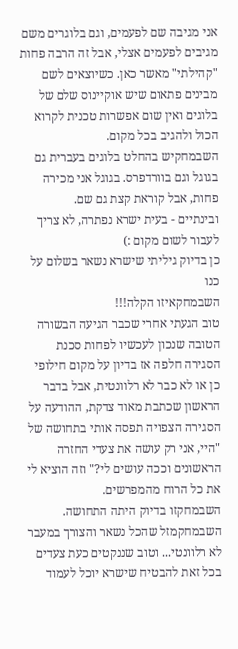אני מגיבה שם לפעמים, וגם בלוגרים משם מגיבים לפעמים אצלי, אבל זה הרבה פחות "קהילתי" מאשר כאן. כשיוצאים לשם מבינים פתאום שיש אוקיינוס שלם של בלוגים ואין שום אפשרות טכנית לקרוא הכול ולהגיב בכל מקום.
השבמחקיש בהחלט בלוגים בעברית גם בגוגל וגם בוורדפרס. בגוגל אני מכירה פחות, אבל קוראת קצת גם שם.
ובינתיים - בעית ישרא נפתרה, לא צריך לעבור לשום מקום :)
כן בדיוק גיליתי שישרא נשאר בשלום על כנו
השבמחקאיזו הקלה!!!
טוב הגעתי אחרי שכבר הגיעה הבשורה הטובה שנכון לעכשיו לפחות סכנת הסגירה חלפה אז בדיון על מקום חילופי כן או לא כבר לא רלוונטית, אבל בדבר הראשון שכתבת מאוד צדקת, ההודעה על הסגירה הצפויה תפסה אותי בתחושה של "היי, אני רק עושה את צעדי החזרה הראשונים וככה עושים לי?" וזה הוציא לי את כל הרוח מהמפרשים.
השבמחקזו בדיוק היתה התחושה.
השבמחקמזל שהכל נשאר והצורך במעבר לא רלוונטי... וטוב שננקטים כעת צעדים בכל זאת להבטיח שישרא יוכל לעמוד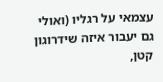עצמאי על רגליו (ואולי גם יעבור איזה שידרוגון קטן,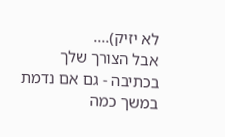לא יזיק)....
אבל הצורך שלך בכתיבה - גם אם נדמת במשך כמה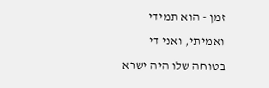זמן - הוא תמידי ואמיתי, ואני די בטוחה שלו היה ישרא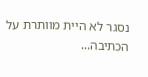נסגר לא היית מוותרת על הכתיבה...